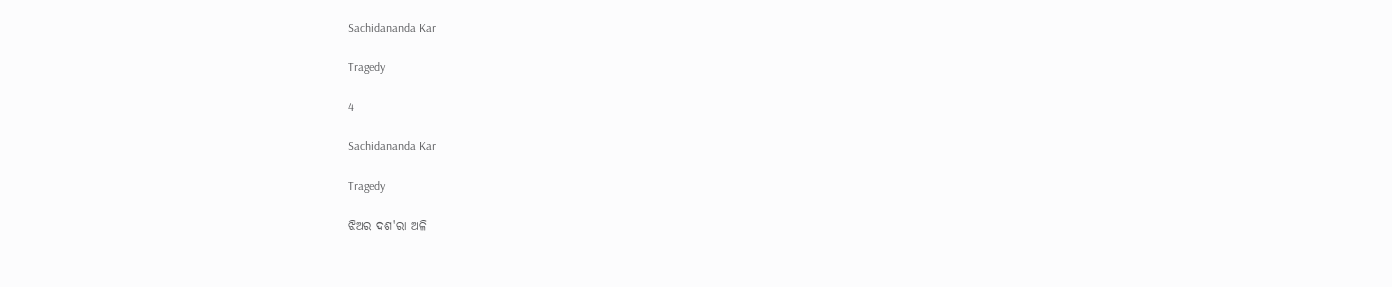Sachidananda Kar

Tragedy

4

Sachidananda Kar

Tragedy

ଝିଅର ଦଶ'ରା ଅଳି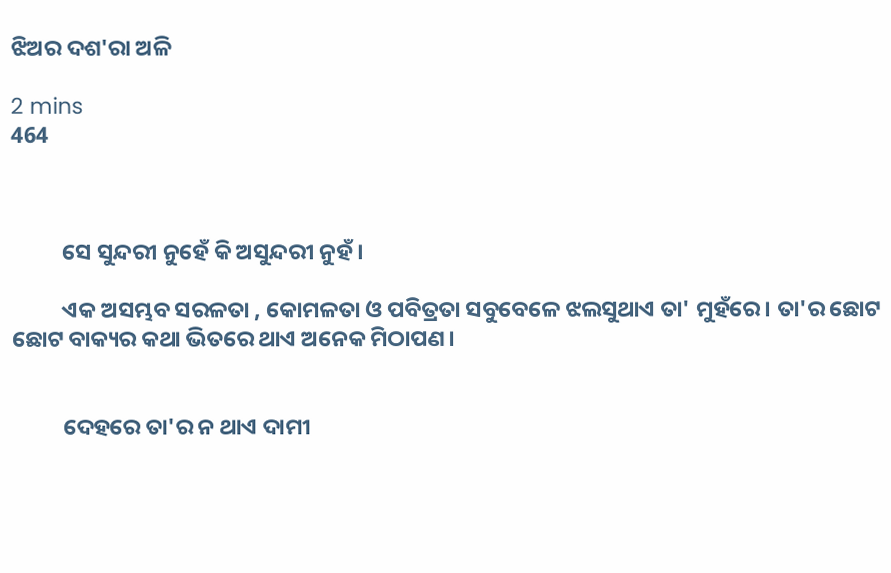ଝିଅର ଦଶ'ରା ଅଳି

2 mins
464



          ସେ ସୁନ୍ଦରୀ ନୁହେଁ କି ଅସୁନ୍ଦରୀ ନୁହଁ।

          ଏକ ଅସମ୍ଭବ ସରଳତା , କୋମଳତା ଓ ପବିତ୍ରତା ସବୁବେଳେ ଝଲସୁଥାଏ ତା' ମୁହଁରେ। ତା'ର ଛୋଟ ଛୋଟ ବାକ୍ୟର କଥା ଭିତରେ ଥାଏ ଅନେକ ମିଠାପଣ।


          ଦେହରେ ତା'ର ନ ଥାଏ ଦାମୀ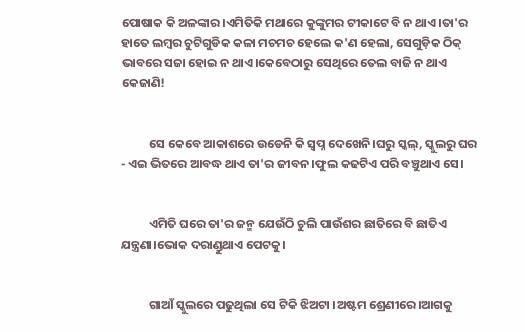ପୋଷାକ କି ଅଳଙ୍କାର।ଏମିତିକି ମଥାରେ କୁଙ୍କୁମର ଟୀକାଟେ ବି ନ ଥାଏ।ତା'ର ହାତେ ଲମ୍ବର ଚୁଟିଗୁଡିକ କଳା ମଚମଚ ହେଲେ କ'ଣ ହେଲା, ସେଗୁଡ଼ିକ ଠିକ୍ ଭାବରେ ସଜା ହୋଇ ନ ଥାଏ।କେବେଠାରୁ ସେଥିରେ ତେଲ ବାଜି ନ ଥାଏ କେଜାଣି!


          ସେ କେବେ ଆକାଶରେ ଉଡେନି କି ସ୍ବପ୍ନ ଦେଖେନି।ଘରୁ ସ୍କଲ୍, ସ୍କୁଲରୁ ଘର - ଏଇ ଭିତରେ ଆବଦ୍ଧ ଥାଏ ତା'ର ଜୀବନ।ଫୁଲ କଢଟିଏ ପରି ବଞ୍ଚୁଥାଏ ସେ।


          ଏମିତି ଘରେ ତା'ର ଜନ୍ମ ଯେଉଁଠି ଚୁଲି ପାଉଁଶର ଛାତିରେ ବି ଛାତିଏ ଯନ୍ତ୍ରଣା।ଭୋକ ଦରାଣ୍ଡୁଥାଏ ପେଟକୁ।


          ଗାଆଁ ସ୍କୁଲରେ ପଢୁଥିଲା ସେ ଟିକି ଝିଅଟା ।ଅଷ୍ଟମ ଶ୍ରେଣୀରେ।ଆଗକୁ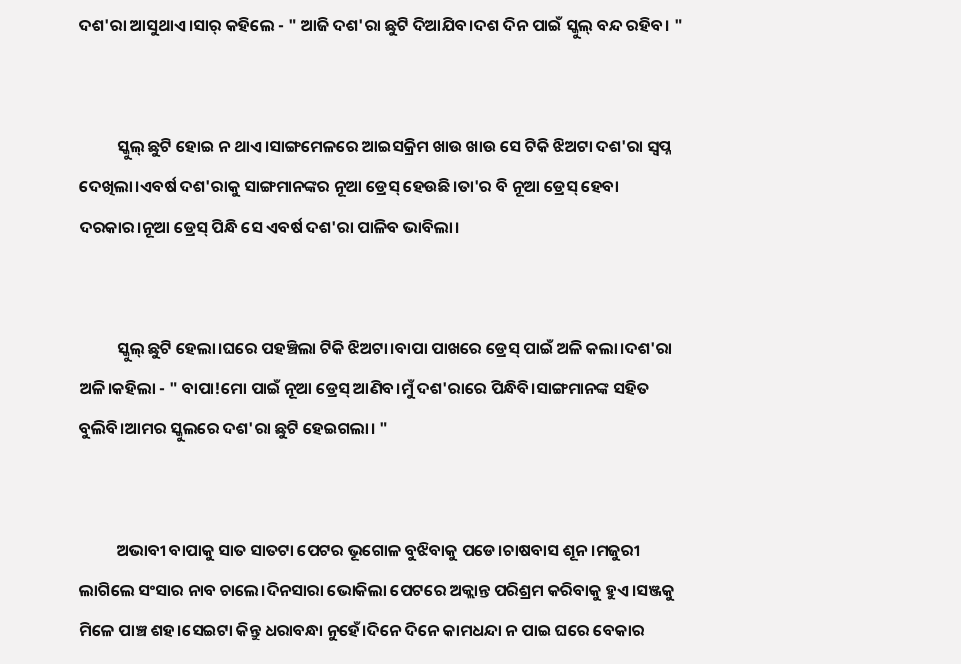ଦଶ'ରା ଆସୁଥାଏ।ସାର୍ କହିଲେ - " ଆଜି ଦଶ'ରା ଛୁଟି ଦିଆଯିବ।ଦଶ ଦିନ ପାଇଁ ସ୍କୁଲ୍ ବନ୍ଦ ରହିବ। "


          ସ୍କୁଲ୍ ଛୁଟି ହୋଇ ନ ଥାଏ।ସାଙ୍ଗମେଳରେ ଆଇସକ୍ରିମ ଖାଉ ଖାଉ ସେ ଟିକି ଝିଅଟା ଦଶ'ରା ସ୍ଵପ୍ନ ଦେଖିଲା।ଏବର୍ଷ ଦଶ'ରାକୁ ସାଙ୍ଗମାନଙ୍କର ନୂଆ ଡ୍ରେସ୍ ହେଉଛି।ତା'ର ବି ନୂଆ ଡ୍ରେସ୍ ହେବା ଦରକାର।ନୂଆ ଡ୍ରେସ୍ ପିନ୍ଧି ସେ ଏବର୍ଷ ଦଶ'ରା ପାଳିବ ଭାବିଲା।


          ସ୍କୁଲ୍ ଛୁଟି ହେଲା।ଘରେ ପହଞ୍ଚିଲା ଟିକି ଝିଅଟା।ବାପା ପାଖରେ ଡ୍ରେସ୍ ପାଇଁ ଅଳି କଲା।ଦଶ'ରା ଅଳି।କହିଲା - " ବାପା!ମୋ ପାଇଁ ନୂଆ ଡ୍ରେସ୍ ଆଣିବ।ମୁଁ ଦଶ'ରାରେ ପିନ୍ଧିବି।ସାଙ୍ଗମାନଙ୍କ ସହିତ ବୁଲିବି।ଆମର ସ୍କୁଲରେ ଦଶ'ରା ଛୁଟି ହେଇଗଲା। "


          ଅଭାବୀ ବାପାକୁ ସାତ ସାତଟା ପେଟର ଭୂଗୋଳ ବୁଝିବାକୁ ପଡେ।ଚାଷବାସ ଶୂନ।ମଜୁରୀ ଲାଗିଲେ ସଂସାର ନାବ ଚାଲେ।ଦିନସାରା ଭୋକିଲା ପେଟରେ ଅକ୍ଲାନ୍ତ ପରିଶ୍ରମ କରିବାକୁ ହୁଏ।ସଞ୍ଜକୁ ମିଳେ ପାଞ୍ଚ ଶହ।ସେଇଟା କିନ୍ତୁ ଧରାବନ୍ଧା ନୁହେଁ।ଦିନେ ଦିନେ କାମଧନ୍ଦା ନ ପାଇ ଘରେ ବେକାର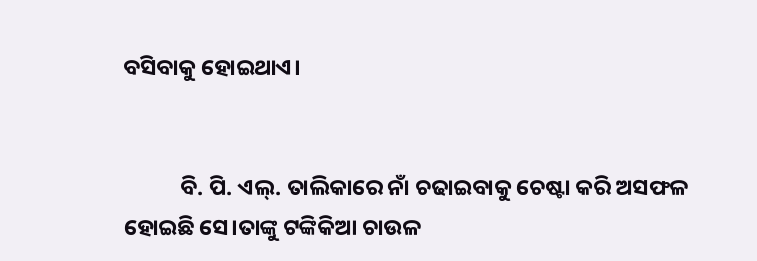ବସିବାକୁ ହୋଇଥାଏ।


           ବି. ପି. ଏଲ୍. ତାଲିକାରେ ନାଁ ଚଢାଇବାକୁ ଚେଷ୍ଟା କରି ଅସଫଳ ହୋଇଛି ସେ।ତାଙ୍କୁ ଟଙ୍କିକିଆ ଚାଉଳ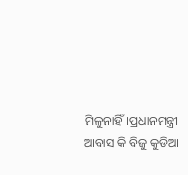ମିଳୁନାହିଁ।ପ୍ରଧାନମନ୍ତ୍ରୀ ଆବାସ କି ବିଜୁ କୁଡିଆ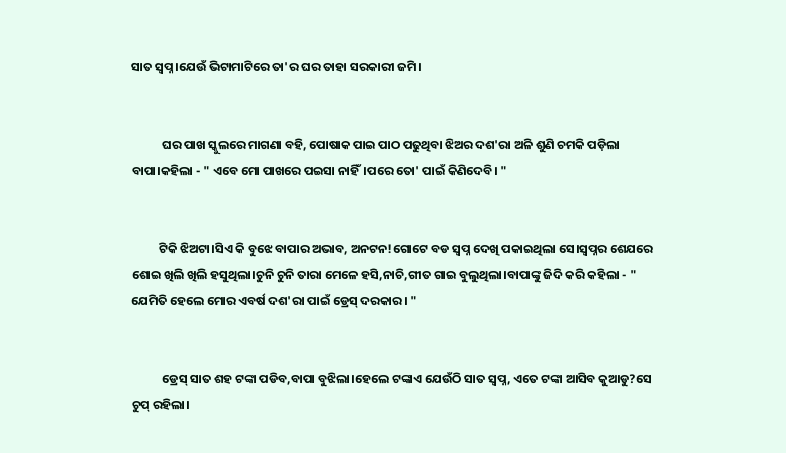ସାତ ସ୍ବପ୍ନ।ଯେଉଁ ଭିଟାମାଟିରେ ତା'ର ଘର ତାହା ସରକାରୀ ଜମି।


           ଘର ପାଖ ସ୍କୁଲରେ ମାଗଣା ବହି, ପୋଷାକ ପାଇ ପାଠ ପଢୁଥିବା ଝିଅର ଦଶ'ରା ଅଳି ଶୁଣି ଚମକି ପଡ଼ିଲା ବାପା।କହିଲା - " ଏବେ ମୋ ପାଖରେ ପଇସା ନାହିଁ।ପରେ ତୋ' ପାଇଁ କିଣିଦେବି। "


          ଟିକି ଝିଅଟା।ସିଏ କି ବୁଝେ ବାପାର ଅଭାବ, ଅନଟନ!ଗୋଟେ ବଡ ସ୍ବପ୍ନ ଦେଖି ପକାଇଥିଲା ସେ।ସ୍ବପ୍ନର ଶେଯରେ ଶୋଇ ଖିଲି ଖିଲି ହସୁଥିଲା।ଚୁନି ଚୁନି ତାରା ମେଳେ ହସି,ନାଚି,ଗୀତ ଗାଇ ବୁଲୁଥିଲା।ବାପାଙ୍କୁ ଜିଦି କରି କହିଲା - " ଯେମିତି ହେଲେ ମୋର ଏବର୍ଷ ଦଶ'ରା ପାଇଁ ଡ୍ରେସ୍ ଦରକାର। "


           ଡ୍ରେସ୍ ସାତ ଶହ ଟଙ୍କା ପଡିବ,ବାପା ବୁଝିଲା।ହେଲେ ଟଙ୍କାଏ ଯେଉଁଠି ସାତ ସ୍ବପ୍ନ, ଏତେ ଟଙ୍କା ଆସିବ କୁଆଡୁ?ସେ ଚୁପ୍ ରହିଲା।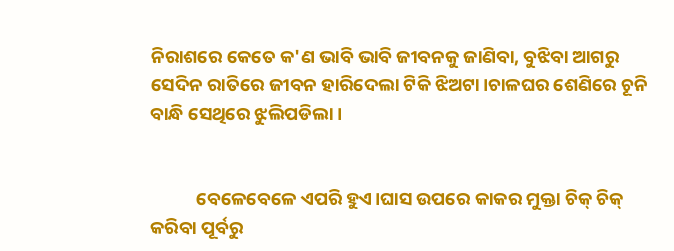ନିରାଶରେ କେତେ କ'ଣ ଭାବି ଭାବି ଜୀବନକୁ ଜାଣିବା, ବୁଝିବା ଆଗରୁ ସେଦିନ ରାତିରେ ଜୀବନ ହାରିଦେଲା ଟିକି ଝିଅଟା।ଚାଳଘର ଶେଣିରେ ଚୂନି ବାନ୍ଧି ସେଥିରେ ଝୁଲିପଡିଲା।


           ବେଳେବେଳେ ଏପରି ହୁଏ।ଘାସ ଉପରେ କାକର ମୁକ୍ତା ଚିକ୍ ଚିକ୍ କରିବା ପୂର୍ବରୁ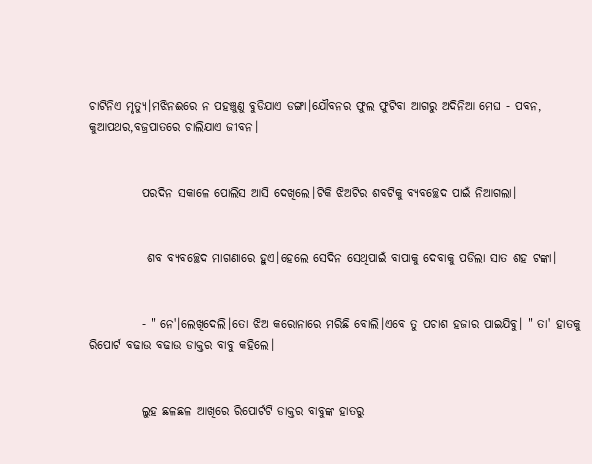ଚାଟିନିଏ ମୃତ୍ୟୁ।ମଝିନଈରେ ନ ପହଞ୍ଚୁଣୁ ବୁଡିଯାଏ ଡଙ୍ଗା।ଯୌବନର ଫୁଲ ଫୁଟିବା ଆଗରୁ ଅଦିନିଆ ମେଘ - ପବନ, କୁଆପଥର,ବଜ୍ରପାତରେ ଚାଲିଯାଏ ଜୀବନ।


           ପରଦିନ ସକାଳେ ପୋଲିସ ଆସି ଦେଖିଲେ।ଟିକି ଝିଅଟିର ଶବଟିକୁ ବ୍ୟବଚ୍ଛେଦ ପାଇଁ ନିଆଗଲା।


            ଶବ ବ୍ୟବଚ୍ଛେଦ ମାଗଣାରେ ହୁଏ।ହେଲେ ସେଦିନ ସେଥିପାଇଁ ବାପାକୁ ଦେବାକୁ ପଡିଲା ସାତ ଶହ ଟଙ୍କା।


           - " ନେ'।ଲେଖିଦେଲି।ତୋ ଝିଅ କରୋନାରେ ମରିଛି ବୋଲି।ଏବେ ତୁ ପଚାଶ ହଜାର ପାଇଯିବୁ। " ତା' ହାତକୁ ରିପୋର୍ଟ ବଢାଉ ବଢାଉ ଡାକ୍ତର ବାବୁ କହିଲେ।


           ଲୁହ ଛଳଛଳ ଆଖିରେ ରିପୋର୍ଟଟି ଡାକ୍ତର ବାବୁଙ୍କ ହାତରୁ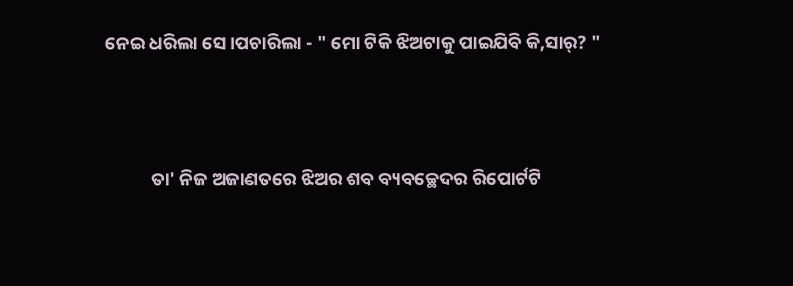ନେଇ ଧରିଲା ସେ।ପଚାରିଲା - " ମୋ ଟିକି ଝିଅଟାକୁ ପାଇଯିବି କି,ସାର୍? "



           ତା' ନିଜ ଅଜାଣତରେ ଝିଅର ଶବ ବ୍ୟବଚ୍ଛେଦର ରିପୋର୍ଟଟି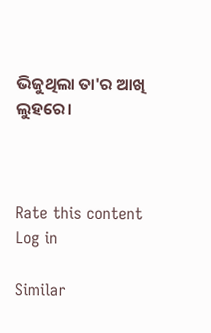ଭିଜୁଥିଲା ତା'ର ଆଖି ଲୁହରେ।



Rate this content
Log in

Similar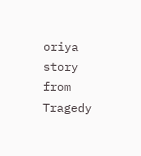oriya story from Tragedy